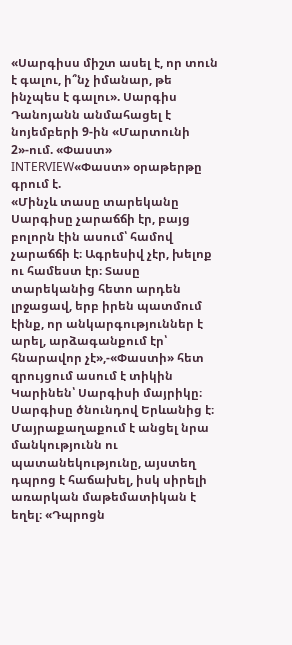«Սարգիսս միշտ ասել է, որ տուն է գալու, ի՞նչ իմանար, թե ինչպես է գալու». Սարգիս Դանոյանն անմահացել է նոյեմբերի 9-ին «Մարտունի 2»-ում. «Փաստ»
INTERVIEW«Փաստ» օրաթերթը գրում է.
«Մինչև տասը տարեկանը Սարգիսը չարաճճի էր, բայց բոլորն էին ասում՝ համով չարաճճի է։ Ագրեսիվ չէր, խելոք ու համեստ էր։ Տասը տարեկանից հետո արդեն լրջացավ, երբ իրեն պատմում էինք, որ անկարգություններ է արել, արձագանքում էր՝ հնարավոր չէ»,-«Փաստի» հետ զրույցում ասում է տիկին Կարինեն՝ Սարգիսի մայրիկը։ Սարգիսը ծնունդով Երևանից է։ Մայրաքաղաքում է անցել նրա մանկությունն ու պատանեկությունը, այստեղ դպրոց է հաճախել, իսկ սիրելի առարկան մաթեմատիկան է եղել։ «Դպրոցն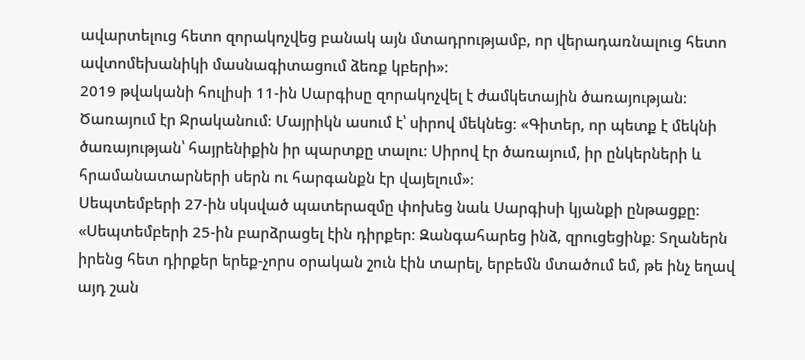ավարտելուց հետո զորակոչվեց բանակ այն մտադրությամբ, որ վերադառնալուց հետո ավտոմեխանիկի մասնագիտացում ձեռք կբերի»։
2019 թվականի հուլիսի 11-ին Սարգիսը զորակոչվել է ժամկետային ծառայության։ Ծառայում էր Ջրականում։ Մայրիկն ասում է՝ սիրով մեկնեց։ «Գիտեր, որ պետք է մեկնի ծառայության՝ հայրենիքին իր պարտքը տալու։ Սիրով էր ծառայում, իր ընկերների և հրամանատարների սերն ու հարգանքն էր վայելում»։
Սեպտեմբերի 27-ին սկսված պատերազմը փոխեց նաև Սարգիսի կյանքի ընթացքը։ «Սեպտեմբերի 25-ին բարձրացել էին դիրքեր։ Զանգահարեց ինձ, զրուցեցինք։ Տղաներն իրենց հետ դիրքեր երեք-չորս օրական շուն էին տարել, երբեմն մտածում եմ, թե ինչ եղավ այդ շան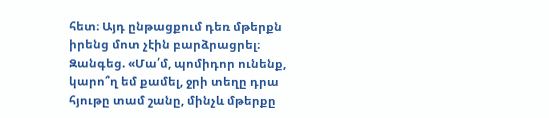հետ։ Այդ ընթացքում դեռ մթերքն իրենց մոտ չէին բարձրացրել։ Զանգեց. «Մա՛մ, պոմիդոր ունենք, կարո՞ղ եմ քամել, ջրի տեղը դրա հյութը տամ շանը, մինչև մթերքը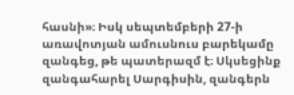հասնի»։ Իսկ սեպտեմբերի 27-ի առավոտյան ամուսնուս բարեկամը զանգեց, թե պատերազմ է։ Սկսեցինք զանգահարել Սարգիսին, զանգերն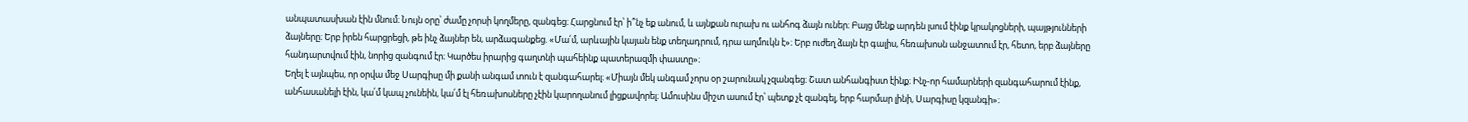անպատասխան էին մնում։ Նույն օրը՝ ժամը չորսի կողմերը, զանգեց։ Հարցնում էր՝ ի՞նչ եք անում, և այնքան ուրախ ու անհոգ ձայն ուներ։ Բայց մենք արդեն լսում էինք կրակոցների, պայթյունների ձայները։ Երբ իրեն հարցրեցի, թե ինչ ձայներ են, արձագանքեց. «Մա՛մ, արևային կայան ենք տեղադրում, դրա աղմուկն է»։ Երբ ուժեղ ձայն էր գալիս, հեռախոսն անջատում էր, հետո, երբ ձայները հանդարտվում էին, նորից զանգում էր։ Կարծես իրարից գաղտնի պահեինք պատերազմի փաստը»։
Եղել է այնպես, որ օրվա մեջ Սարգիսը մի քանի անգամ տուն է զանգահարել։ «Միայն մեկ անգամ չորս օր շարունակ չզանգեց։ Շատ անհանգիստ էինք։ Ինչ-որ համարների զանգահարում էինք, անհասանելի էին, կա՛մ կապ չունեին, կա՛մ էլ հեռախոսները չէին կարողանում լիցքավորել։ Ամուսինս միշտ ասում էր՝ պետք չէ զանգել, երբ հարմար լինի, Սարգիսը կզանգի»։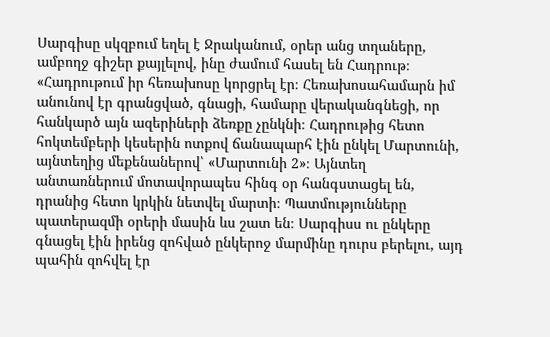Սարգիսը սկզբում եղել է Ջրականում, օրեր անց տղաները, ամբողջ գիշեր քայլելով, ինը ժամում հասել են Հադրութ։ «Հադրութում իր հեռախոսը կորցրել էր։ Հեռախոսահամարն իմ անունով էր գրանցված, գնացի, համարը վերականգնեցի, որ հանկարծ այն ազերիների ձեռքը չընկնի։ Հադրութից հետո հոկտեմբերի կեսերին ոտքով ճանապարհ էին ընկել Մարտունի, այնտեղից մեքենաներով՝ «Մարտունի 2»։ Այնտեղ անտառներում մոտավորապես հինգ օր հանգստացել են, դրանից հետո կրկին նետվել մարտի։ Պատմությունները պատերազմի օրերի մասին ևս շատ են։ Սարգիսս ու ընկերը գնացել էին իրենց զոհված ընկերոջ մարմինը դուրս բերելու, այդ պահին զոհվել էր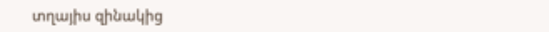տղայիս զինակից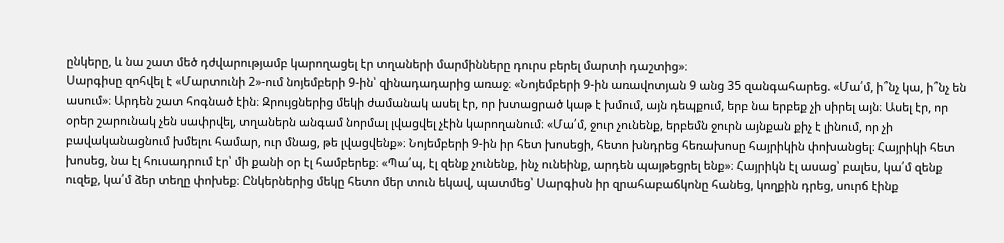ընկերը, և նա շատ մեծ դժվարությամբ կարողացել էր տղաների մարմինները դուրս բերել մարտի դաշտից»։
Սարգիսը զոհվել է «Մարտունի 2»-ում նոյեմբերի 9-ին՝ զինադադարից առաջ։ «Նոյեմբերի 9-ին առավոտյան 9 անց 35 զանգահարեց. «Մա՛մ, ի՞նչ կա, ի՞նչ են ասում»։ Արդեն շատ հոգնած էին։ Զրույցներից մեկի ժամանակ ասել էր, որ խտացրած կաթ է խմում, այն դեպքում, երբ նա երբեք չի սիրել այն։ Ասել էր, որ օրեր շարունակ չեն սափրվել, տղաներն անգամ նորմալ լվացվել չէին կարողանում։ «Մա՛մ, ջուր չունենք, երբեմն ջուրն այնքան քիչ է լինում, որ չի բավականացնում խմելու համար, ուր մնաց, թե լվացվենք»։ Նոյեմբերի 9-ին իր հետ խոսեցի, հետո խնդրեց հեռախոսը հայրիկին փոխանցել։ Հայրիկի հետ խոսեց, նա էլ հուսադրում էր՝ մի քանի օր էլ համբերեք։ «Պա՛պ, էլ զենք չունենք, ինչ ունեինք, արդեն պայթեցրել ենք»։ Հայրիկն էլ ասաց՝ բալես, կա՛մ զենք ուզեք, կա՛մ ձեր տեղը փոխեք։ Ընկերներից մեկը հետո մեր տուն եկավ, պատմեց՝ Սարգիսն իր զրահաբաճկոնը հանեց, կողքին դրեց, սուրճ էինք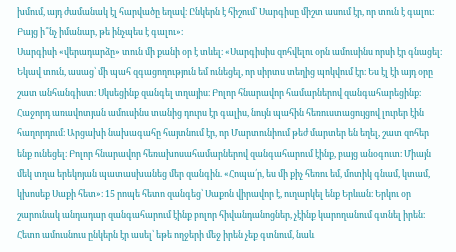խմում, այդ ժամանակ էլ հարվածը եղավ։ Ընկերն է հիշում՝ Սարգիսը միշտ ասում էր, որ տուն է գալու։ Բայց ի՞նչ իմանար, թե ինչպես է գալու»։
Սարգիսի «վերադարձը» տուն մի քանի օր է տևել։ «Սարգիսիս զոհվելու օրն ամուսինս որսի էր գնացել։ Եկավ տուն, ասաց՝ մի պահ զգացողություն եմ ունեցել, որ սիրտս տեղից պոկվում էր։ Ես էլ էի այդ օրը շատ անհանգիստ։ Սկսեցինք զանգել տղայիս։ Բոլոր հնարավոր համարներով զանգահարեցինք։ Հաջորդ առավոտյան ամուսինս տանից դուրս էր գալիս, նույն պահին հեռուստացույցով լուրեր էին հաղորդում։ Արցախի նախագահը հայտնում էր, որ Մարտունիում թեժ մարտեր են եղել, շատ զոհեր ենք ունեցել։ Բոլոր հնարավոր հեռախոսահամարներով զանգահարում էինք, բայց անօգուտ։ Միայն մեկ տղա երեկոյան պատասխանեց մեր զանգին. «Հոպա՛ր, ես մի քիչ հեռու եմ, մոտիկ գնամ, կտամ, կխոսեք Սաքի հետ»։ 15 րոպե հետո զանգեց՝ Սաքոն վիրավոր է, ուղարկել ենք Երևան։ Երկու օր շարունակ անդադար զանգահարում էինք բոլոր հիվանդանոցներ, չէինք կարողանում գտնել իրեն։ Հետո ամուսնուս ընկերն էր ասել՝ եթե ողջերի մեջ իրեն չեք գտնում, նաև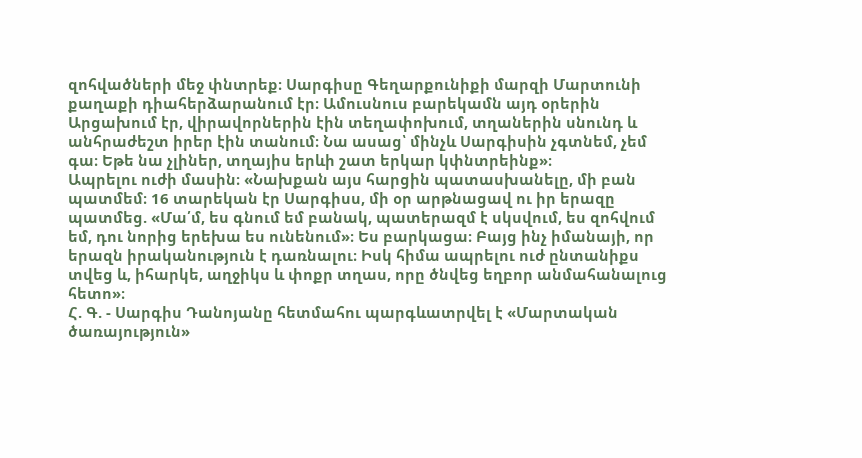զոհվածների մեջ փնտրեք։ Սարգիսը Գեղարքունիքի մարզի Մարտունի քաղաքի դիահերձարանում էր։ Ամուսնուս բարեկամն այդ օրերին Արցախում էր, վիրավորներին էին տեղափոխում, տղաներին սնունդ և անհրաժեշտ իրեր էին տանում։ Նա ասաց՝ մինչև Սարգիսին չգտնեմ, չեմ գա։ Եթե նա չլիներ, տղայիս երևի շատ երկար կփնտրեինք»։
Ապրելու ուժի մասին։ «Նախքան այս հարցին պատասխանելը, մի բան պատմեմ։ 16 տարեկան էր Սարգիսս, մի օր արթնացավ ու իր երազը պատմեց. «Մա՛մ, ես գնում եմ բանակ, պատերազմ է սկսվում, ես զոհվում եմ, դու նորից երեխա ես ունենում»։ Ես բարկացա։ Բայց ինչ իմանայի, որ երազն իրականություն է դառնալու։ Իսկ հիմա ապրելու ուժ ընտանիքս տվեց և, իհարկե, աղջիկս և փոքր տղաս, որը ծնվեց եղբոր անմահանալուց հետո»։
Հ. Գ. - Սարգիս Դանոյանը հետմահու պարգևատրվել է «Մարտական ծառայություն»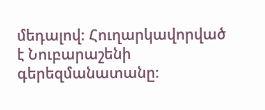մեդալով։ Հուղարկավորված է Նուբարաշենի գերեզմանատանը։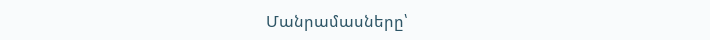Մանրամասները՝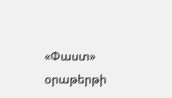«Փաստ» օրաթերթի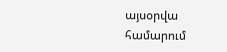այսօրվա համարում